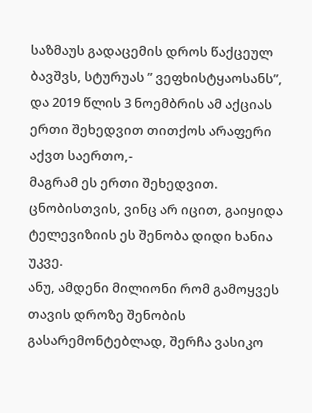საზმაუს გადაცემის დროს წაქცეულ ბავშვს, სტურუას ” ვეფხისტყაოსანს”, და 2019 წლის 3 ნოემბრის ამ აქციას ერთი შეხედვით თითქოს არაფერი აქვთ საერთო,-
მაგრამ ეს ერთი შეხედვით.
ცნობისთვის, ვინც არ იცით, გაიყიდა ტელევიზიის ეს შენობა დიდი ხანია უკვე.
ანუ, ამდენი მილიონი რომ გამოყვეს თავის დროზე შენობის გასარემონტებლად, შერჩა ვასიკო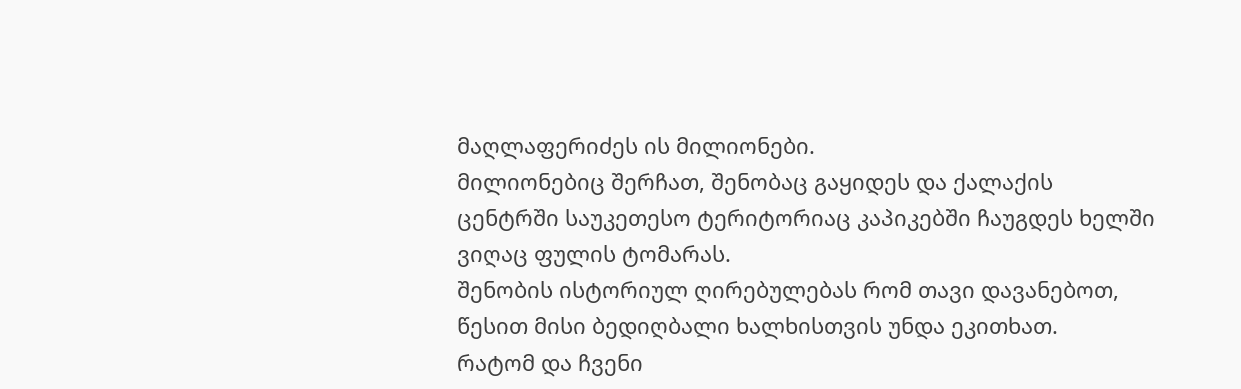მაღლაფერიძეს ის მილიონები.
მილიონებიც შერჩათ, შენობაც გაყიდეს და ქალაქის ცენტრში საუკეთესო ტერიტორიაც კაპიკებში ჩაუგდეს ხელში ვიღაც ფულის ტომარას.
შენობის ისტორიულ ღირებულებას რომ თავი დავანებოთ, წესით მისი ბედიღბალი ხალხისთვის უნდა ეკითხათ.
რატომ და ჩვენი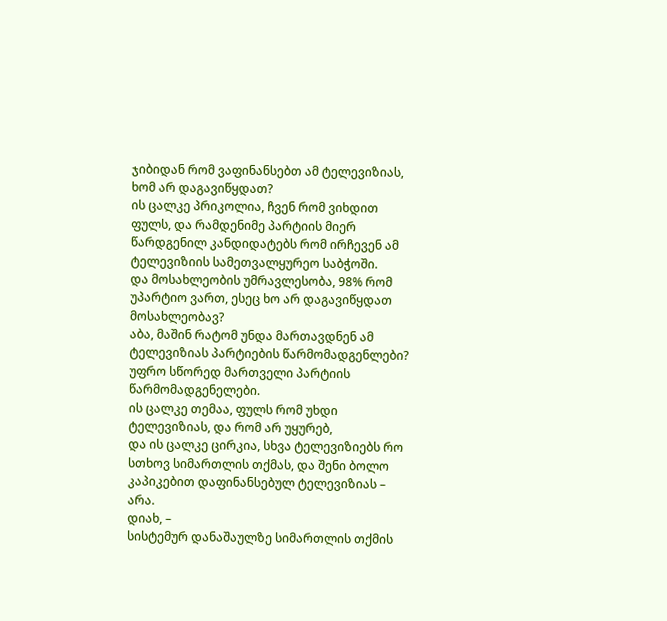ჯიბიდან რომ ვაფინანსებთ ამ ტელევიზიას, ხომ არ დაგავიწყდათ?
ის ცალკე პრიკოლია, ჩვენ რომ ვიხდით ფულს, და რამდენიმე პარტიის მიერ წარდგენილ კანდიდატებს რომ ირჩევენ ამ ტელევიზიის სამეთვალყურეო საბჭოში.
და მოსახლეობის უმრავლესობა, 98% რომ უპარტიო ვართ, ესეც ხო არ დაგავიწყდათ მოსახლეობავ?
აბა, მაშინ რატომ უნდა მართავდნენ ამ ტელევიზიას პარტიების წარმომადგენლები?
უფრო სწორედ მართველი პარტიის წარმომადგენელები.
ის ცალკე თემაა, ფულს რომ უხდი ტელევიზიას, და რომ არ უყურებ,
და ის ცალკე ცირკია, სხვა ტელევიზიებს რო სთხოვ სიმართლის თქმას, და შენი ბოლო კაპიკებით დაფინანსებულ ტელევიზიას – არა.
დიახ, –
სისტემურ დანაშაულზე სიმართლის თქმის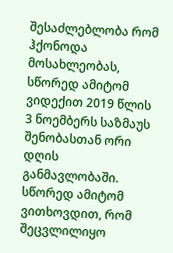შესაძლებლობა რომ ჰქონოდა მოსახლეობას, სწორედ ამიტომ ვიდექით 2019 წლის 3 ნოემბერს საზმაუს შენობასთან ორი დღის განმავლობაში.
სწორედ ამიტომ ვითხოვდით, რომ შეცვლილიყო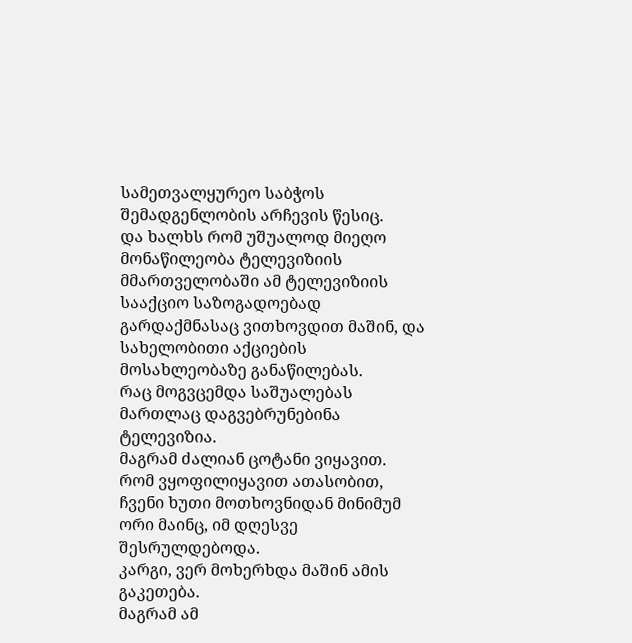სამეთვალყურეო საბჭოს შემადგენლობის არჩევის წესიც.
და ხალხს რომ უშუალოდ მიეღო მონაწილეობა ტელევიზიის მმართველობაში ამ ტელევიზიის სააქციო საზოგადოებად გარდაქმნასაც ვითხოვდით მაშინ, და სახელობითი აქციების მოსახლეობაზე განაწილებას.
რაც მოგვცემდა საშუალებას მართლაც დაგვებრუნებინა ტელევიზია.
მაგრამ ძალიან ცოტანი ვიყავით.
რომ ვყოფილიყავით ათასობით, ჩვენი ხუთი მოთხოვნიდან მინიმუმ ორი მაინც, იმ დღესვე შესრულდებოდა.
კარგი, ვერ მოხერხდა მაშინ ამის გაკეთება.
მაგრამ ამ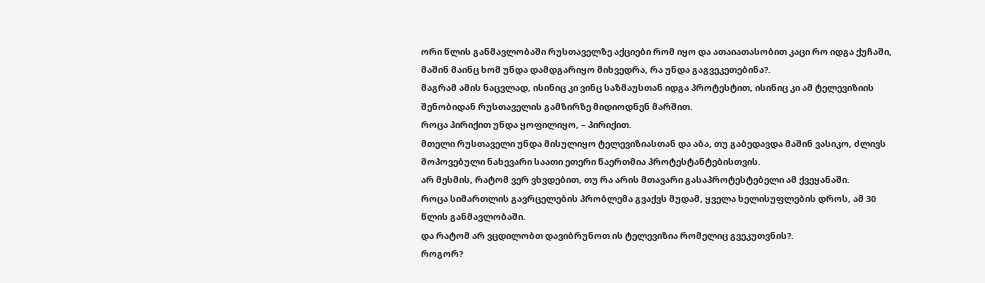ორი წლის განმავლობაში რუსთაველზე აქციები რომ იყო და ათაიათასობით კაცი რო იდგა ქუჩაში, მაშინ მაინც ხომ უნდა დამდგარიყო მიხვედრა, რა უნდა გაგვეკეთებინა?.
მაგრამ ამის ნაცვლად, ისინიც კი ვინც საზმაუსთან იდგა პროტესტით, ისინიც კი ამ ტელევიზიის შენობიდან რუსთაველის გამზირზე მიდიოდნენ მარშით.
როცა პირიქით უნდა ყოფილიყო, – პირიქით.
მთელი რუსთაველი უნდა მისულიყო ტელევიზიასთან და აბა, თუ გაბედავდა მაშინ ვასიკო, ძლივს მოპოვებული ნახევარი საათი ეთერი წაერთმია პროტესტანტებისთვის.
არ მესმის, რატომ ვერ ვხვდებით, თუ რა არის მთავარი გასაპროტესტებელი ამ ქვეყანაში.
როცა სიმართლის გავრცელების პრობლემა გვაქვს მუდამ, ყველა ხელისუფლების დროს, ამ 30 წლის განმავლობაში.
და რატომ არ ვცდილობთ დავიბრუნოთ ის ტელევიზია რომელიც გვეკუთვნის?.
როგორ?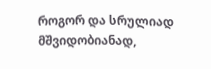როგორ და სრულიად მშვიდობიანად,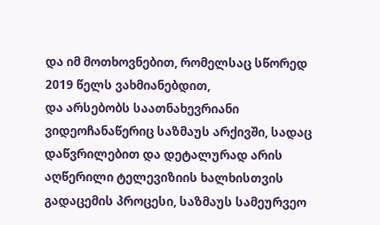და იმ მოთხოვნებით, რომელსაც სწორედ 2019 წელს ვახმიანებდით,
და არსებობს საათნახევრიანი ვიდეოჩანაწერიც საზმაუს არქივში, სადაც დაწვრილებით და დეტალურად არის აღწერილი ტელევიზიის ხალხისთვის გადაცემის პროცესი, საზმაუს სამეურვეო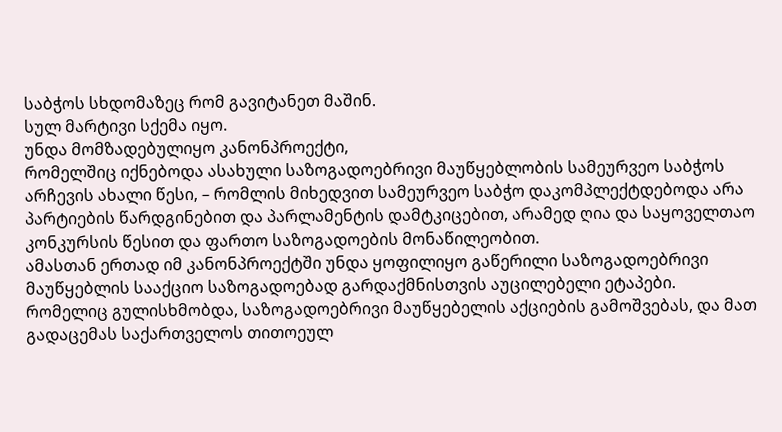საბჭოს სხდომაზეც რომ გავიტანეთ მაშინ.
სულ მარტივი სქემა იყო.
უნდა მომზადებულიყო კანონპროექტი,
რომელშიც იქნებოდა ასახული საზოგადოებრივი მაუწყებლობის სამეურვეო საბჭოს არჩევის ახალი წესი, – რომლის მიხედვით სამეურვეო საბჭო დაკომპლექტდებოდა არა პარტიების წარდგინებით და პარლამენტის დამტკიცებით, არამედ ღია და საყოველთაო კონკურსის წესით და ფართო საზოგადოების მონაწილეობით.
ამასთან ერთად იმ კანონპროექტში უნდა ყოფილიყო გაწერილი საზოგადოებრივი მაუწყებლის სააქციო საზოგადოებად გარდაქმნისთვის აუცილებელი ეტაპები.
რომელიც გულისხმობდა, საზოგადოებრივი მაუწყებელის აქციების გამოშვებას, და მათ გადაცემას საქართველოს თითოეულ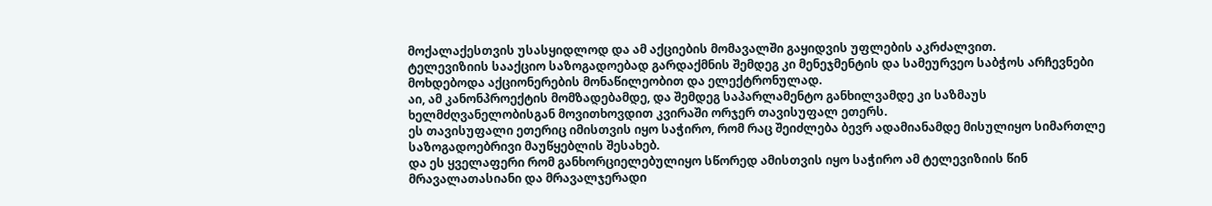მოქალაქესთვის უსასყიდლოდ და ამ აქციების მომავალში გაყიდვის უფლების აკრძალვით.
ტელევიზიის სააქციო საზოგადოებად გარდაქმნის შემდეგ კი მენეჯმენტის და სამეურვეო საბჭოს არჩევნები მოხდებოდა აქციონერების მონაწილეობით და ელექტრონულად.
აი, ამ კანონპროექტის მომზადებამდე, და შემდეგ საპარლამენტო განხილვამდე კი საზმაუს ხელმძღვანელობისგან მოვითხოვდით კვირაში ორჯერ თავისუფალ ეთერს.
ეს თავისუფალი ეთერიც იმისთვის იყო საჭირო, რომ რაც შეიძლება ბევრ ადამიანამდე მისულიყო სიმართლე საზოგადოებრივი მაუწყებლის შესახებ.
და ეს ყველაფერი რომ განხორციელებულიყო სწორედ ამისთვის იყო საჭირო ამ ტელევიზიის წინ მრავალათასიანი და მრავალჯერადი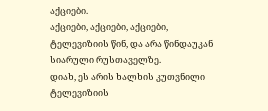აქციები.
აქციები, აქციები, აქციები,
ტელევიზიის წინ, და არა წინდაუკან სიარული რუსთაველზე.
დიახ, ეს არის ხალხის კუთვნილი ტელევიზიის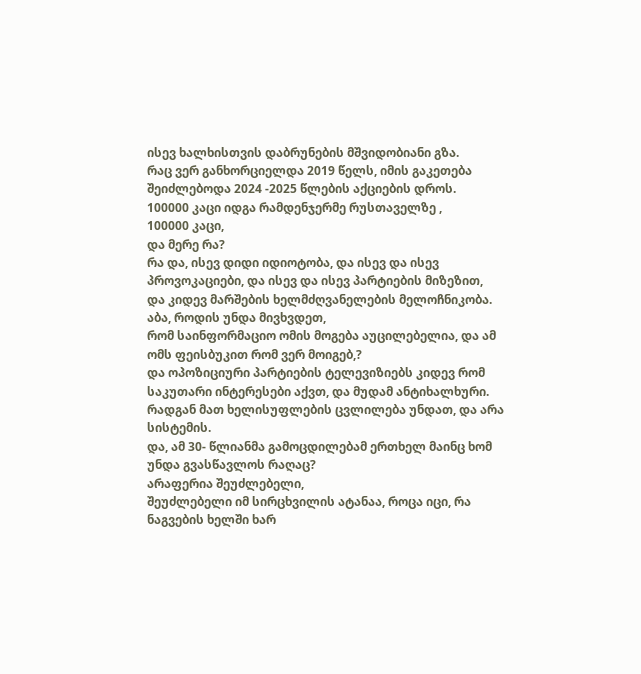ისევ ხალხისთვის დაბრუნების მშვიდობიანი გზა.
რაც ვერ განხორციელდა 2019 წელს, იმის გაკეთება შეიძლებოდა 2024 -2025 წლების აქციების დროს.
100000 კაცი იდგა რამდენჯერმე რუსთაველზე ,
100000 კაცი,
და მერე რა?
რა და, ისევ დიდი იდიოტობა, და ისევ და ისევ პროვოკაციები, და ისევ და ისევ პარტიების მიზეზით,
და კიდევ მარშების ხელმძღვანელების მელოჩნიკობა.
აბა, როდის უნდა მივხვდეთ,
რომ საინფორმაციო ომის მოგება აუცილებელია, და ამ ომს ფეისბუკით რომ ვერ მოიგებ,?
და ოპოზიციური პარტიების ტელევიზიებს კიდევ რომ საკუთარი ინტერესები აქვთ, და მუდამ ანტიხალხური.
რადგან მათ ხელისუფლების ცვლილება უნდათ, და არა სისტემის.
და, ამ 30- წლიანმა გამოცდილებამ ერთხელ მაინც ხომ უნდა გვასწავლოს რაღაც?
არაფერია შეუძლებელი,
შეუძლებელი იმ სირცხვილის ატანაა, როცა იცი, რა ნაგვების ხელში ხარ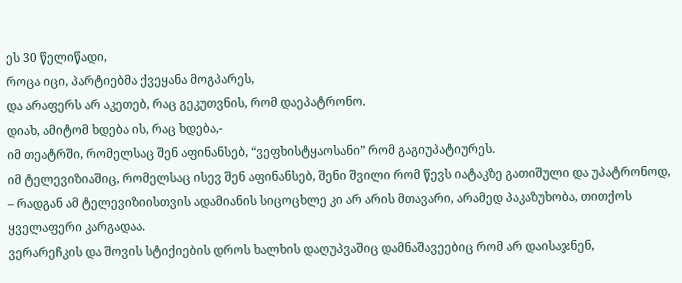ეს 30 წელიწადი,
როცა იცი, პარტიებმა ქვეყანა მოგპარეს,
და არაფერს არ აკეთებ, რაც გეკუთვნის, რომ დაეპატრონო.
დიახ, ამიტომ ხდება ის, რაც ხდება,-
იმ თეატრში, რომელსაც შენ აფინანსებ, “ვეფხისტყაოსანი” რომ გაგიუპატიურეს.
იმ ტელევიზიაშიც, რომელსაც ისევ შენ აფინანსებ, შენი შვილი რომ წევს იატაკზე გათიშული და უპატრონოდ, – რადგან ამ ტელევიზიისთვის ადამიანის სიცოცხლე კი არ არის მთავარი, არამედ პაკაზუხობა, თითქოს ყველაფერი კარგადაა.
ვერარეჩკის და შოვის სტიქიების დროს ხალხის დაღუპვაშიც დამნაშავეებიც რომ არ დაისაჯნენ,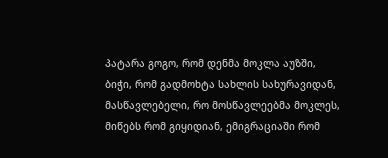პატარა გოგო, რომ დენმა მოკლა აუზში,
ბიჭი, რომ გადმოხტა სახლის სახურავიდან,
მასწავლებელი, რო მოსწავლეებმა მოკლეს,
მიწებს რომ გიყიდიან, ემიგრაციაში რომ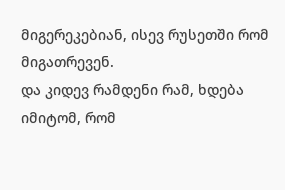მიგერეკებიან, ისევ რუსეთში რომ მიგათრევენ.
და კიდევ რამდენი რამ, ხდება იმიტომ, რომ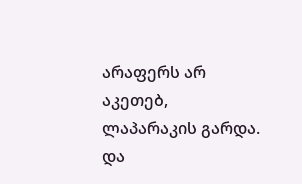არაფერს არ აკეთებ, ლაპარაკის გარდა.
და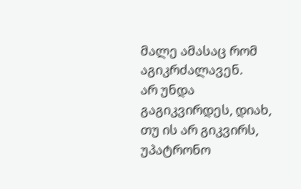მალე ამასაც რომ აგიკრძალავენ.
არ უნდა გაგიკვირდეს, დიახ,
თუ ის არ გიკვირს, უპატრონო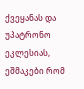ქვეყანას და უპატრონო ეკლესიას, ეშმაკები რომ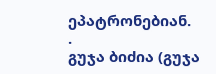ეპატრონებიან.
.
გუჯა ბიძია (გუჯა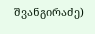შვანგირაძე)